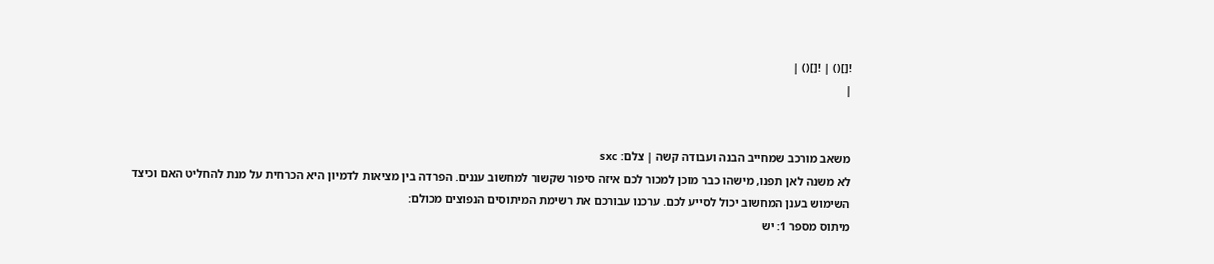![]() | ![]() |
|


משאב מורכב שמחייב הבנה ועבודה קשה | צלם: sxc
לא משנה לאן תפנו, מישהו כבר מוכן למכור לכם איזה סיפור שקשור למחשוב עננים. הפרדה בין מציאות לדמיון היא הכרחית על מנת להחליט האם וכיצד השימוש בענן המחשוב יכול לסייע לכם. ערכנו עבורכם את רשימת המיתוסים הנפוצים מכולם:
מיתוס מספר 1: יש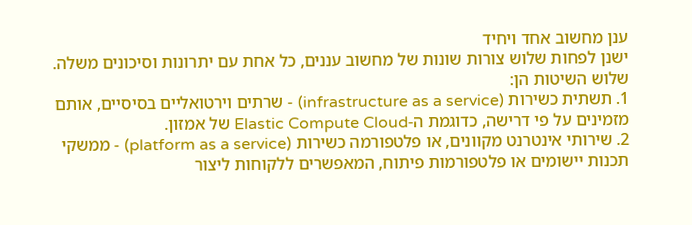ענן מחשוב אחד ויחיד
ישנן לפחות שלוש צורות שונות של מחשוב עננים, כל אחת עם יתרונות וסיכונים משלה. שלוש השיטות הן:
1. תשתית כשירות (infrastructure as a service) - שרתים וירטואליים בסיסיים, אותם מזמינים על פי דרישה, כדוגמת ה-Elastic Compute Cloud של אמזון.
2. שירותי אינטרנט מקוונים, או פלטפורמה כשירות (platform as a service) - ממשקי תכנות יישומים או פלטפורמות פיתוח, המאפשרים ללקוחות ליצור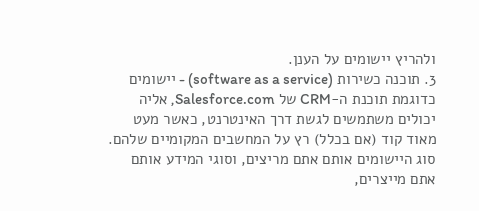ולהריץ יישומים על הענן.
3. תוכנה כשירות (software as a service) - יישומים כדוגמת תוכנת ה-CRM של Salesforce.com, אליה יכולים משתמשים לגשת דרך האינטרנט, כאשר מעט מאוד קוד (אם בכלל) רץ על המחשבים המקומיים שלהם.
סוג היישומים אותם אתם מריצים, וסוגי המידע אותם אתם מייצרים,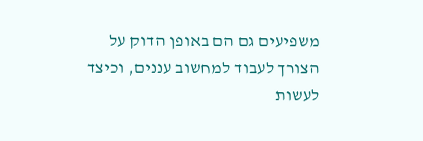משפיעים גם הם באופן הדוק על הצורך לעבוד למחשוב עננים, וכיצד לעשות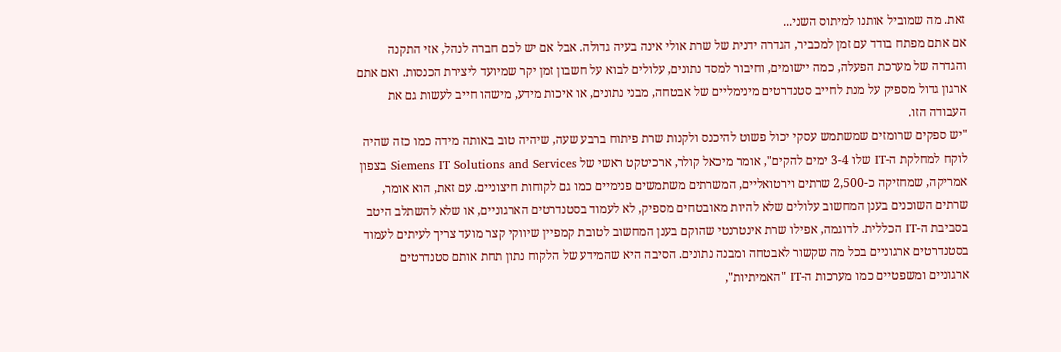זאת. מה שמוביל אותנו למיתוס השני...
אם אתם מפתח בודד עם זמן למכביר, הגדרה ידנית של שרת אולי אינה בעיה גדולה. אבל אם יש לכם חברה לנהל, אזי התקנה והגדרה של מערכת הפעלה, כמה יישומים, וחיבור למסד נתונים, עלולים לבוא על חשבון זמן יקר שמיועד ליצירת הכנסות. ואם אתם ארגון גדול מספיק על מנת לחייב סטנדרטים מינימליים של אבטחה, מבני נתונים, או איכות מידע, מישהו חייב לעשות גם את העבודה הזו.
"יש ספקים שרומזים שמשתמש עסקי יכול פשוט להיכנס ולקנות שרת פיתוח ברבע שעה, שיהיה טוב באותה מידה כמו כזה שהיה לוקח למחלקת ה-IT שלו 3-4 ימים להקים", אומר מיכאל קולר, ארכיטקט ראשי של Siemens IT Solutions and Services בצפון אמריקה, שמחזיקה כ-2,500 שרתים וירטואליים, המשרתים משתמשים פנימיים כמו גם לקוחות חיצוניים. עם זאת, הוא אומר, שרתים השוכנים בענן המחשוב עלולים שלא להיות מאובטחים מספיק, לא לעמוד בסטנדרטים הארגוניים, או שלא להשתלב היטב בסביבת ה-IT הכללית. לדוגמה, אפילו שרת אינטרנטי שהוקם בענן המחשוב לטובת קמפיין שיווקי קצר מועד צריך לעיתים לעמוד בסטנדרטים ארגוניים בכל מה שקשור לאבטחה ומבנה נתונים. הסיבה היא שהמידע של הלקוח נתון תחת אותם סטנדרטים ארגוניים ומשפטיים כמו מערכות ה-IT "האמיתיות",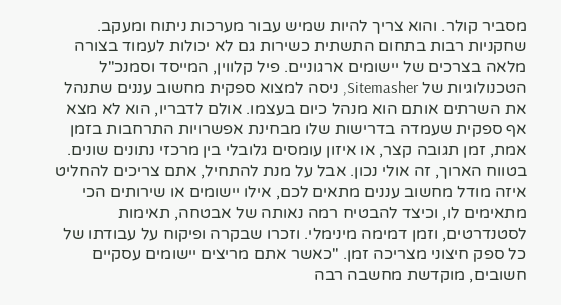מסביר קולר. והוא צריך להיות שמיש עבור מערכות ניתוח ומעקב.
שחקניות רבות בתחום התשתית כשירות גם לא יכולות לעמוד בצורה מלאה בצרכים של יישומים ארגוניים. פיל קלווין, המייסד וסמנכ"ל הטכנולוגיות של Sitemasher, ניסה למצוא ספקית מחשוב עננים שתנהל את השרתים אותם הוא מנהל כיום בעצמו. אולם לדבריו, הוא לא מצא אף ספקית שעמדה בדרישות שלו מבחינת אפשרויות התרחבות בזמן אמת, זמן תגובה קצר, או איזון עומסים גלובלי בין מרכזי נתונים שונים.
בטווח הארוך, זה אולי נכון. אבל על מנת להתחיל, אתם צריכים להחליט איזה מודל מחשוב עננים מתאים לכם, אילו יישומים או שירותים הכי מתאימים לו, וכיצד להבטיח רמה נאותה של אבטחה, תאימות לסטנדרטים, וזמן דמימה מינימלי. וזכרו שבקרה ופיקוח על עבודתו של כל ספק חיצוני מצריכה זמן. "כאשר אתם מריצים יישומים עסקיים חשובים, מוקדשת מחשבה רבה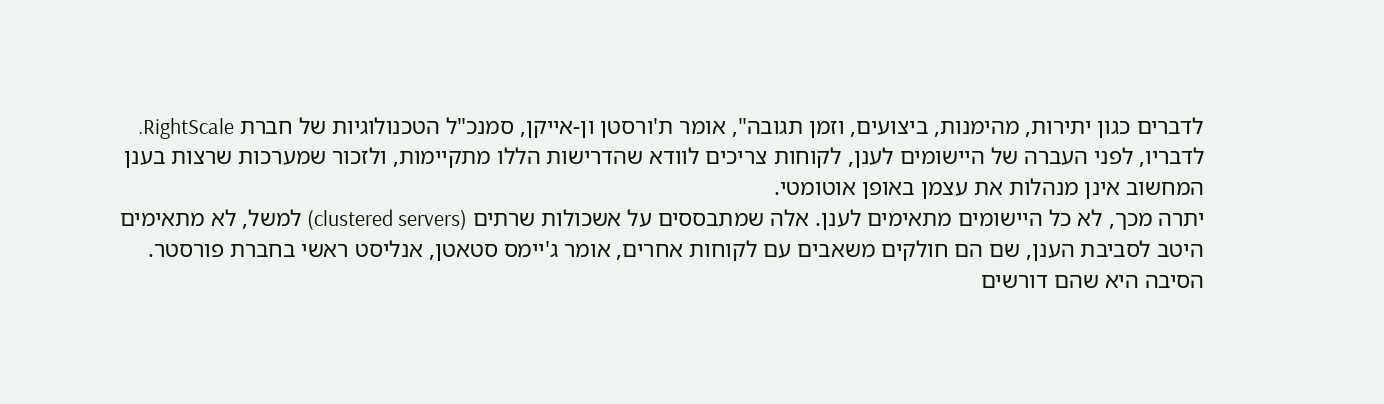לדברים כגון יתירות, מהימנות, ביצועים, וזמן תגובה", אומר ת'ורסטן ון-אייקן, סמנכ"ל הטכנולוגיות של חברת RightScale. לדבריו, לפני העברה של היישומים לענן, לקוחות צריכים לוודא שהדרישות הללו מתקיימות, ולזכור שמערכות שרצות בענן המחשוב אינן מנהלות את עצמן באופן אוטומטי.
יתרה מכך, לא כל היישומים מתאימים לענן. אלה שמתבססים על אשכולות שרתים (clustered servers) למשל, לא מתאימים היטב לסביבת הענן, שם הם חולקים משאבים עם לקוחות אחרים, אומר ג'יימס סטאטן, אנליסט ראשי בחברת פורסטר. הסיבה היא שהם דורשים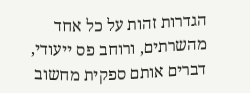הגדרות זהות על כל אחד מהשרתים, ורוחב פס ייעודי, דברים אותם ספקית מחשוב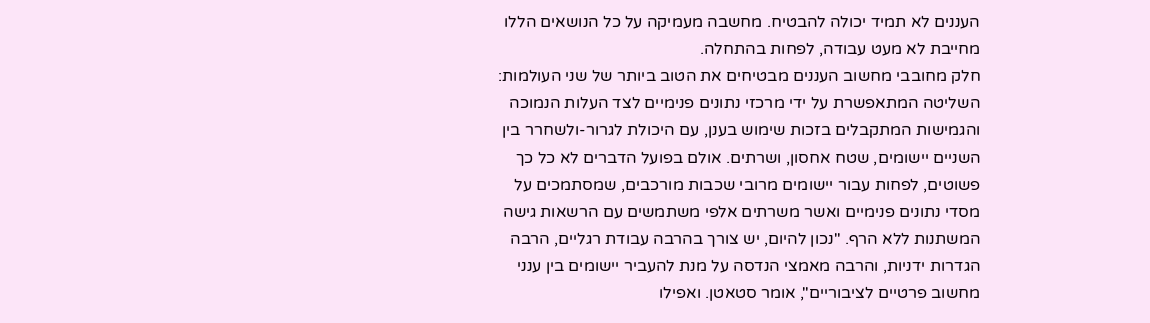העננים לא תמיד יכולה להבטיח. מחשבה מעמיקה על כל הנושאים הללו מחייבת לא מעט עבודה, לפחות בהתחלה.
חלק מחובבי מחשוב העננים מבטיחים את הטוב ביותר של שני העולמות: השליטה המתאפשרת על ידי מרכזי נתונים פנימיים לצד העלות הנמוכה והגמישות המתקבלים בזכות שימוש בענן, עם היכולת לגרור-ולשחרר בין השניים יישומים, שטח אחסון, ושרתים. אולם בפועל הדברים לא כל כך פשוטים, לפחות עבור יישומים מרובי שכבות מורכבים, שמסתמכים על מסדי נתונים פנימיים ואשר משרתים אלפי משתמשים עם הרשאות גישה המשתנות ללא הרף. "נכון להיום, יש צורך בהרבה עבודת רגליים, הרבה הגדרות ידניות, והרבה מאמצי הנדסה על מנת להעביר יישומים בין ענני מחשוב פרטיים לציבוריים", אומר סטאטן. ואפילו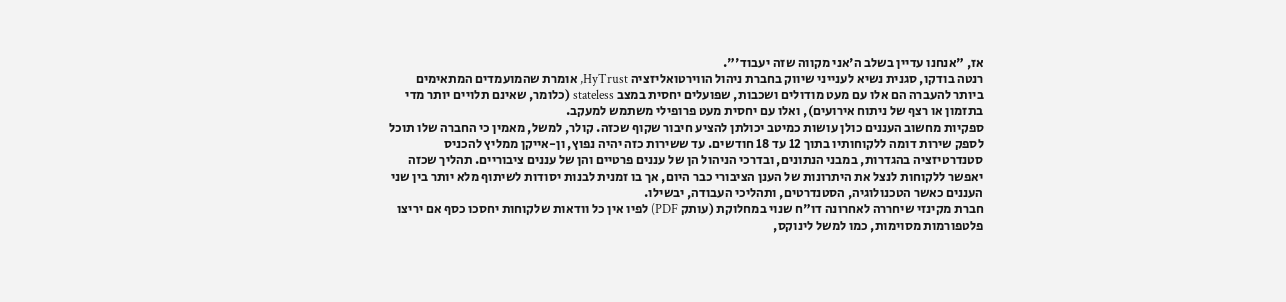אז, "אנחנו עדיין בשלב ה'אני מקווה שזה יעבוד'".
רנטה בודקו, סגנית נשיא לענייני שיווק בחברת ניהול הווירטואליזציה HyTrust, אומרת שהמועמדים המתאימים ביותר להעברה הם אלו עם מעט מודולים ושכבות, שפועלים יחסית במצב stateless (כלומר, שאינם תלויים יותר מדי בתזמון או רצף של ניתוח אירועים), ואלו עם יחסית מעט פרופילי משתמש למעקב.
ספקיות מחשוב העננים כולן עושות כמיטב יכולתן להציע חיבור שקוף שכזה. קולר, למשל, מאמין כי החברה שלו תוכל לספק שירות דומה ללקוחותיו בתוך 12 עד 18 חודשים. עד ששירות כזה יהיה נפוץ, ון-אייקן ממליץ להכניס סטנדרטיזציה בהגדרות, במבני הנתונים, ובדרכי הניהול הן של עננים פרטיים והן של עננים ציבוריים. תהליך שכזה יאפשר ללקוחות לנצל את היתרונות של הענן הציבורי כבר היום, אך בו זמנית לבנות יסודות לשיתוף מלא יותר בין שני העננים כאשר הטכנולוגיה, הסטנדרטים, ותהליכי העבודה, יבשילו.
חברת מקינזי שיחררה לאחרונה דו"ח שנוי במחלוקת (עותק PDF) לפיו אין כל וודאות שלקוחות יחסכו כסף אם יריצו פלטפורמות מסוימות, כמו למשל לינוקס,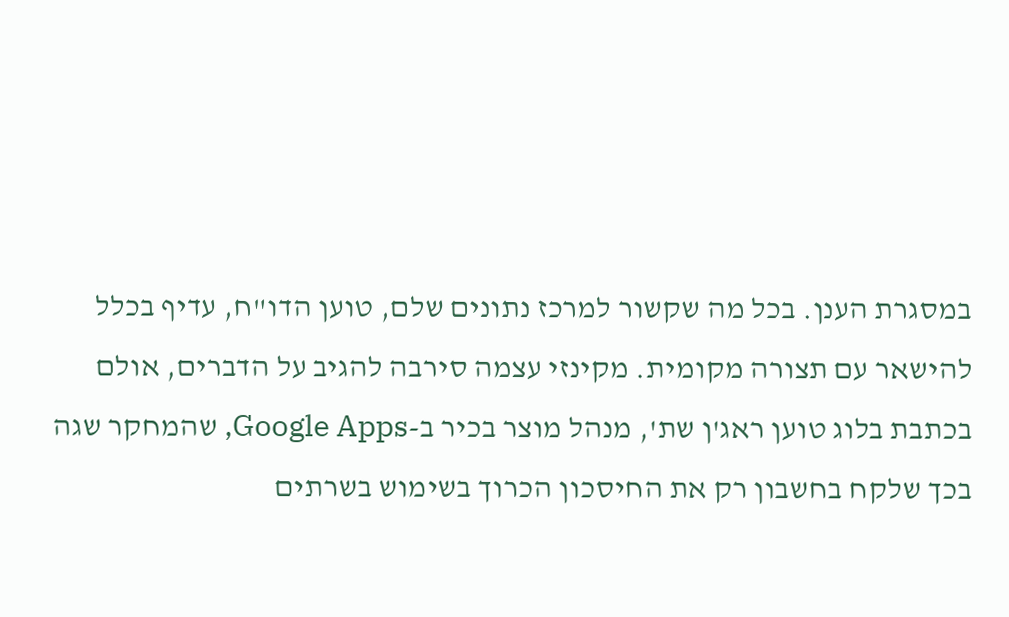במסגרת הענן. בכל מה שקשור למרכז נתונים שלם, טוען הדו"ח, עדיף בכלל להישאר עם תצורה מקומית. מקינזי עצמה סירבה להגיב על הדברים, אולם בכתבת בלוג טוען ראג'ן שת', מנהל מוצר בכיר ב-Google Apps, שהמחקר שגה בכך שלקח בחשבון רק את החיסכון הכרוך בשימוש בשרתים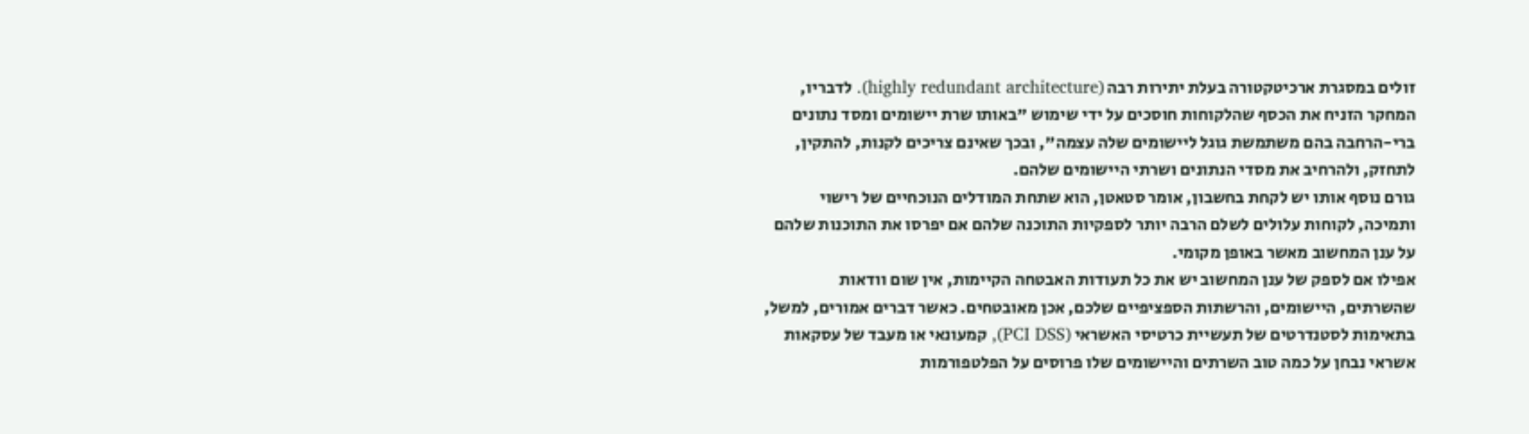זולים במסגרת ארכיטקטורה בעלת יתירות רבה (highly redundant architecture). לדבריו, המחקר הזניח את הכסף שהלקוחות חוסכים על ידי שימוש "באותו שרת יישומים ומסד נתונים ברי-הרחבה בהם משתמשת גוגל ליישומים שלה עצמה", ובכך שאינם צריכים לקנות, להתקין, לתחזק, ולהרחיב את מסדי הנתונים ושרתי היישומים שלהם.
גורם נוסף אותו יש לקחת בחשבון, אומר סטאטן, הוא שתחת המודלים הנוכחיים של רישוי ותמיכה, לקוחות עלולים לשלם הרבה יותר לספקיות התוכנה שלהם אם יפרסו את התוכנות שלהם על ענן המחשוב מאשר באופן מקומי.
אפילו אם לספק של ענן המחשוב יש את כל תעודות האבטחה הקיימות, אין שום וודאות שהשרתים, היישומים, והרשתות הספציפיים שלכם, אכן מאובטחים. כאשר דברים אמורים, למשל, בתאימות לסטנדרטים של תעשיית כרטיסי האשראי (PCI DSS), קמעונאי או מעבד של עסקאות אשראי נבחן על כמה טוב השרתים והיישומים שלו פרוסים על הפלטפורמות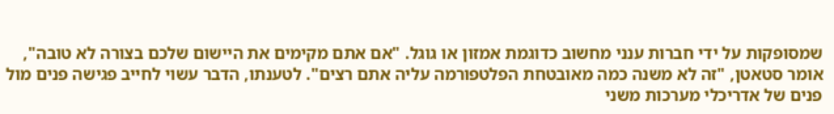שמסופקות על ידי חברות ענני מחשוב כדוגמת אמזון או גוגל. "אם אתם מקימים את היישום שלכם בצורה לא טובה", אומר סטאטן, "זה לא משנה כמה מאובטחת הפלטפורמה עליה אתם רצים". לטענתו, הדבר עשוי לחייב פגישה פנים מול פנים של אדריכלי מערכות משני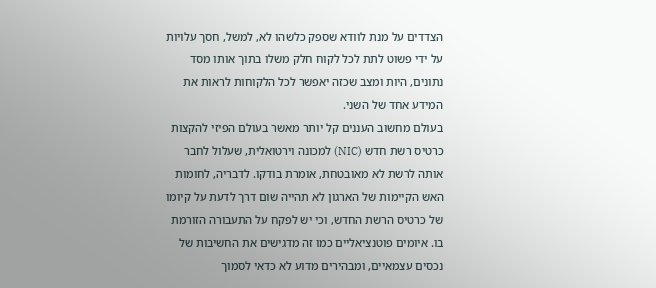הצדדים על מנת לוודא שספק כלשהו לא, למשל, חסך עלויות על ידי פשוט לתת לכל לקוח חלק משלו בתוך אותו מסד נתונים, היות ומצב שכזה יאפשר לכל הלקוחות לראות את המידע אחד של השני.
בעולם מחשוב העננים קל יותר מאשר בעולם הפיזי להקצות כרטיס רשת חדש (NIC) למכונה וירטואלית, שעלול לחבר אותה לרשת לא מאובטחת, אומרת בודקו. לדבריה, לחומות האש הקיימות של הארגון לא תהייה שום דרך לדעת על קיומו של כרטיס הרשת החדש, וכי יש לפקח על התעבורה הזורמת בו. איומים פוטנציאליים כמו זה מדגישים את החשיבות של נכסים עצמאיים, ומבהירים מדוע לא כדאי לסמוך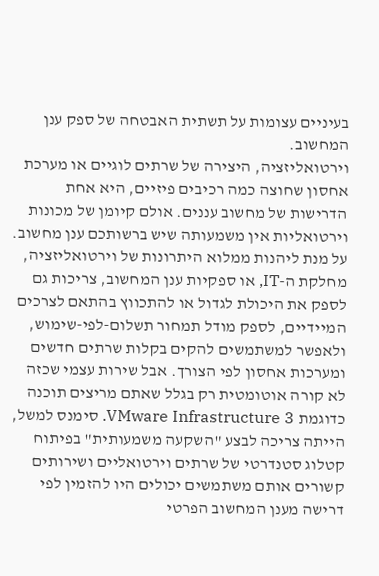בעיניים עצומות על תשתית האבטחה של ספק ענן המחשוב.
וירטואליזציה, היצירה של שרתים לוגיים או מערכת אחסון שחוצה כמה רכיבים פיזיים, היא אחת הדרישות של מחשוב עננים. אולם קיומן של מכונות וירטואליות אין משמעותה שיש ברשותכם ענן מחשוב. על מנת ליהנות ממלוא היתרונות של וירטואליזציה, מחלקת ה-IT, או ספקיות ענן המחשוב, צריכות גם לספק את היכולת לגדול או להתכווץ בהתאם לצרכים המיידיים, לספק מודל תמחור תשלום-לפי-שימוש, ולאפשר למשתמשים להקים בקלות שרתים חדשים ומערכות אחסון לפי הצורך. אבל שירות עצמי שכזה לא קורה אוטומטית רק בגלל שאתם מריצים תוכנה כדוגמת VMware Infrastructure 3. סימנס למשל, הייתה צריכה לבצע "השקעה משמעותית" בפיתוח קטלוג סטנדרטי של שרתים וירטואליים ושירותים קשורים אותם משתמשים יכולים היו להזמין לפי דרישה מענן המחשוב הפרטי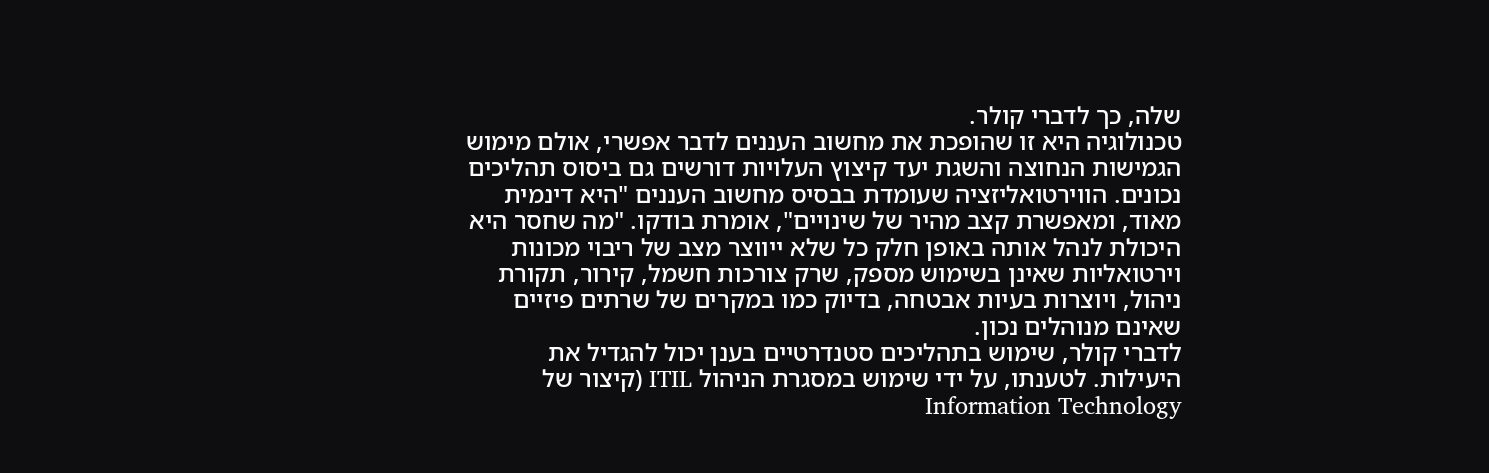שלה, כך לדברי קולר.
טכנולוגיה היא זו שהופכת את מחשוב העננים לדבר אפשרי, אולם מימוש הגמישות הנחוצה והשגת יעד קיצוץ העלויות דורשים גם ביסוס תהליכים נכונים. הווירטואליזציה שעומדת בבסיס מחשוב העננים "היא דינמית מאוד, ומאפשרת קצב מהיר של שינויים", אומרת בודקו. "מה שחסר היא היכולת לנהל אותה באופן חלק כל שלא ייווצר מצב של ריבוי מכונות וירטואליות שאינן בשימוש מספק, שרק צורכות חשמל, קירור, תקורת ניהול, ויוצרות בעיות אבטחה, בדיוק כמו במקרים של שרתים פיזיים שאינם מנוהלים נכון.
לדברי קולר, שימוש בתהליכים סטנדרטיים בענן יכול להגדיל את היעילות. לטענתו, על ידי שימוש במסגרת הניהול ITIL (קיצור של Information Technology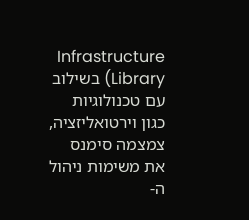Infrastructure Library) בשילוב עם טכנולוגיות כגון וירטואליזציה, צמצמה סימנס את משימות ניהול ה-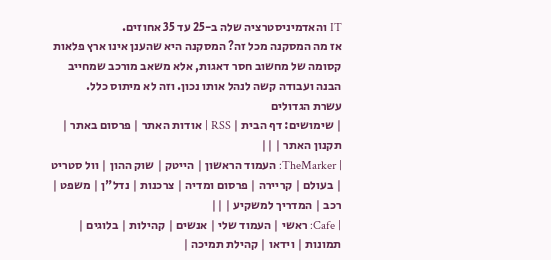IT והאדמיניסטרציה שלה ב-25 עד 35 אחוזים.
אז מה המסקנה מכל זה? המסקנה היא שהענן אינו ארץ פלאות קסומה של מחשוב חסר דאגות, אלא משאב מורכב שמחייב הבנה ועבודה קשה לנהל אותו נכון. וזה לא מיתוס כלל.
עשרת הגדולים
| שימושים: דף הבית | RSS | אודות האתר | פרסום באתר | תקנון האתר | ||
| TheMarker: העמוד הראשון | הייטק | שוק ההון | וול סטריט | בעולם | קריירה | פרסום ומדיה | צרכנות | נדל"ן | משפט | רכב | המדריך למשקיע | ||
| Cafe: ראשי | העמוד שלי | אנשים | קהילות | בלוגים | תמונות | וידאו | קהילת תמיכה |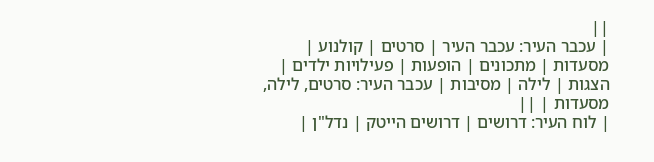||
| עכבר העיר: עכבר העיר | סרטים | קולנוע | מסעדות | מתכונים | הופעות | פעילויות ילדים | הצגות | לילה | מסיבות | עכבר העיר: סרטים, לילה, מסעדות | ||
| לוח העיר: דרושים | דרושים הייטק | נדל"ן |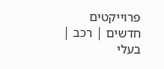פרוייקטים חדשים | רכב | בעלי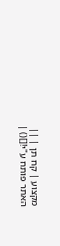מקצוע | קח תן | ||
האתר פותח ע"י![]() |